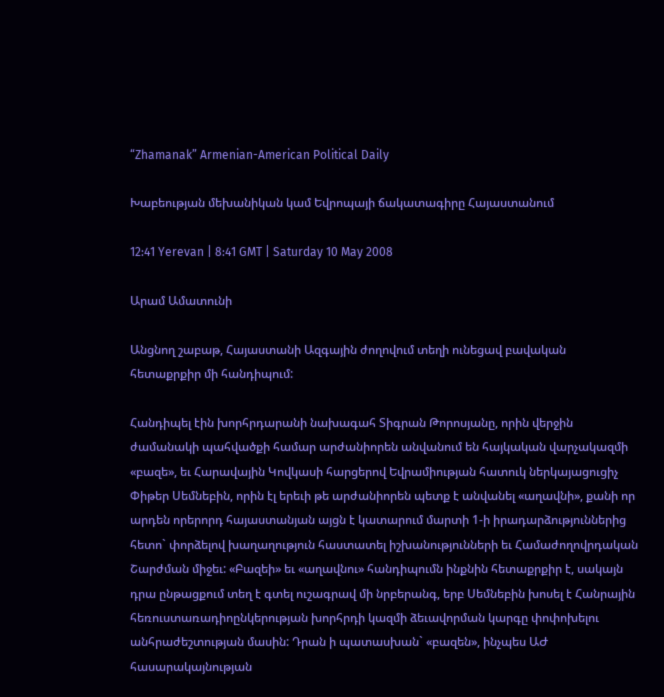“Zhamanak” Armenian-American Political Daily

Խաբեության մեխանիկան կամ Եվրոպայի ճակատագիրը Հայաստանում

12:41 Yerevan | 8:41 GMT | Saturday 10 May 2008

Արամ Ամատունի

Անցնող շաբաթ, Հայաստանի Ազգային ժողովում տեղի ունեցավ բավական հետաքրքիր մի հանդիպում:

Հանդիպել էին խորհրդարանի նախագահ Տիգրան Թորոսյանը, որին վերջին ժամանակի պահվածքի համար արժանիորեն անվանում են հայկական վարչակազմի «բազե», եւ Հարավային Կովկասի հարցերով Եվրամիության հատուկ ներկայացուցիչ Փիթեր Սեմնեբին, որին էլ երեւի թե արժանիորեն պետք է անվանել «աղավնի», քանի որ արդեն որերորդ հայաստանյան այցն է կատարում մարտի 1-ի իրադարձություններից հետո` փորձելով խաղաղություն հաստատել իշխանությունների եւ Համաժողովրդական Շարժման միջեւ: «Բազեի» եւ «աղավնու» հանդիպումն ինքնին հետաքրքիր է, սակայն դրա ընթացքում տեղ է գտել ուշագրավ մի նրբերանգ, երբ Սեմնեբին խոսել է Հանրային հեռուստառադիոընկերության խորհրդի կազմի ձեւավորման կարգը փոփոխելու անհրաժեշտության մասին: Դրան ի պատասխան` «բազեն», ինչպես ԱԺ հասարակայնության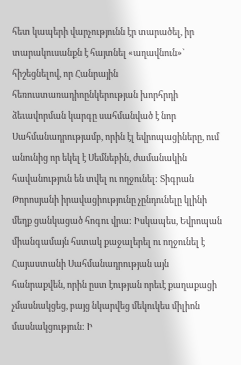հետ կապերի վարչությունն էր տարածել, իր տարակուսանքն է հայտնել «աղավնուն»` հիշեցնելով, որ Հանրային հեռուստառադիոընկերության խորհրդի ձեւավորման կարգը սահմանված է նոր Սահմանադրությամբ, որին էլ եվրոպացիները, ում անունից որ եկել է Սեմնեբին, ժամանակին հավանություն են տվել ու ողջունել: Տիգրան Թորոսյանի իրավացիությունը չընդունելը կլինի մեղք ցանկացած հոգու վրա: Իսկապես, Եվրոպան միանգամայն հստակ քաջալերել ու ողջունել է Հայաստանի Սահմանադրության այն հանրաքվեն, որին ըստ էության որեւէ քաղաքացի չմասնակցեց, բայց նկարվեց մեկուկես միլիոն մասնակցություն: Ի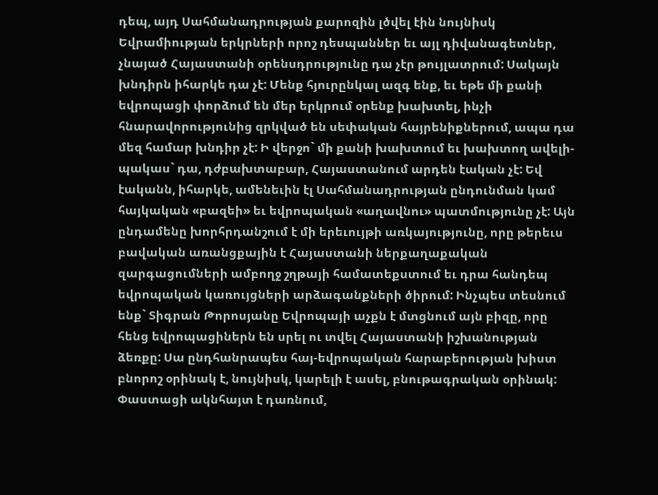դեպ, այդ Սահմանադրության քարոզին լծվել էին նույնիսկ Եվրամիության երկրների որոշ դեսպաններ եւ այլ դիվանագետներ, չնայած Հայաստանի օրենսդրությունը դա չէր թույլատրում: Սակայն խնդիրն իհարկե դա չէ: Մենք հյուրընկալ ազգ ենք, եւ եթե մի քանի եվրոպացի փորձում են մեր երկրում օրենք խախտել, ինչի հնարավորությունից զրկված են սեփական հայրենիքներում, ապա դա մեզ համար խնդիր չէ: Ի վերջո` մի քանի խախտում եւ խախտող ավելի-պակաս` դա, դժբախտաբար, Հայաստանում արդեն էական չէ: Եվ էականն, իհարկե, ամենեւին էլ Սահմանադրության ընդունման կամ հայկական «բազեի» եւ եվրոպական «աղավնու» պատմությունը չէ: Այն ընդամենը խորհրդանշում է մի երեւույթի առկայությունը, որը թերեւս բավական առանցքային է Հայաստանի ներքաղաքական զարգացումների ամբողջ շղթայի համատեքստում եւ դրա հանդեպ եվրոպական կառույցների արձագանքների ծիրում: Ինչպես տեսնում ենք` Տիգրան Թորոսյանը Եվրոպայի աչքն է մտցնում այն բիզը, որը հենց եվրոպացիներն են սրել ու տվել Հայաստանի իշխանության ձեռքը: Սա ընդհանրապես հայ-եվրոպական հարաբերության խիստ բնորոշ օրինակ է, նույնիսկ, կարելի է ասել, բնութագրական օրինակ: Փաստացի ակնհայտ է դառնում,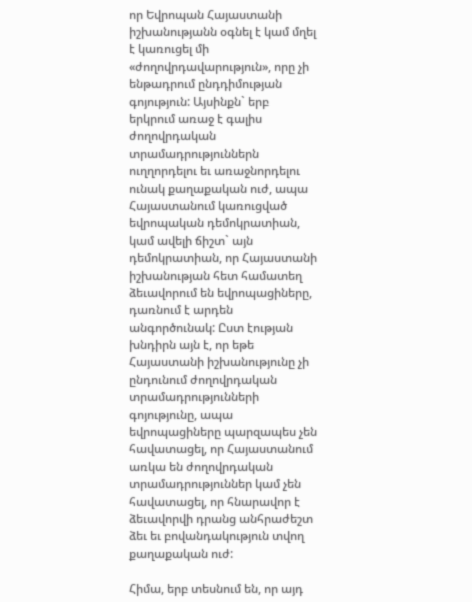որ Եվրոպան Հայաստանի իշխանությանն օգնել է կամ մղել է կառուցել մի «ժողովրդավարություն», որը չի ենթադրում ընդդիմության գոյություն: Այսինքն` երբ երկրում առաջ է գալիս ժողովրդական տրամադրություններն ուղղորդելու եւ առաջնորդելու ունակ քաղաքական ուժ, ապա Հայաստանում կառուցված եվրոպական դեմոկրատիան, կամ ավելի ճիշտ` այն դեմոկրատիան, որ Հայաստանի իշխանության հետ համատեղ ձեւավորում են եվրոպացիները, դառնում է արդեն անգործունակ: Ըստ էության խնդիրն այն է, որ եթե Հայաստանի իշխանությունը չի ընդունում ժողովրդական տրամադրությունների գոյությունը, ապա եվրոպացիները պարզապես չեն հավատացել, որ Հայաստանում առկա են ժողովրդական տրամադրություններ կամ չեն հավատացել, որ հնարավոր է ձեւավորվի դրանց անհրաժեշտ ձեւ եւ բովանդակություն տվող քաղաքական ուժ:

Հիմա, երբ տեսնում են, որ այդ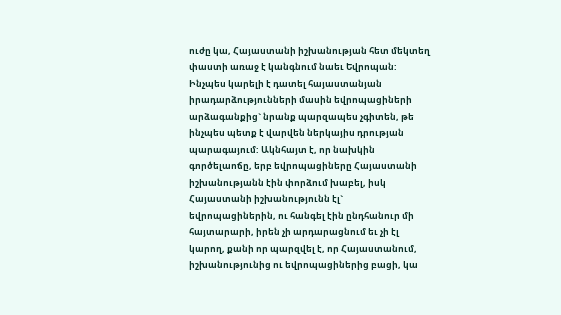ուժը կա, Հայաստանի իշխանության հետ մեկտեղ փաստի առաջ է կանգնում նաեւ Եվրոպան: Ինչպես կարելի է դատել հայաստանյան իրադարձությունների մասին եվրոպացիների արձագանքից` նրանք պարզապես չգիտեն, թե ինչպես պետք է վարվեն ներկայիս դրության պարագայում: Ակնհայտ է, որ նախկին գործելաոճը, երբ եվրոպացիները Հայաստանի իշխանությանն էին փորձում խաբել, իսկ Հայաստանի իշխանությունն էլ` եվրոպացիներին, ու հանգել էին ընդհանուր մի հայտարարի, իրեն չի արդարացնում եւ չի էլ կարող, քանի որ պարզվել է, որ Հայաստանում, իշխանությունից ու եվրոպացիներից բացի, կա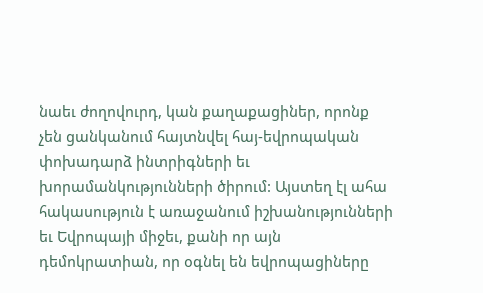նաեւ ժողովուրդ, կան քաղաքացիներ, որոնք չեն ցանկանում հայտնվել հայ-եվրոպական փոխադարձ ինտրիգների եւ խորամանկությունների ծիրում: Այստեղ էլ ահա հակասություն է առաջանում իշխանությունների եւ Եվրոպայի միջեւ, քանի որ այն դեմոկրատիան, որ օգնել են եվրոպացիները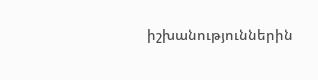իշխանություններին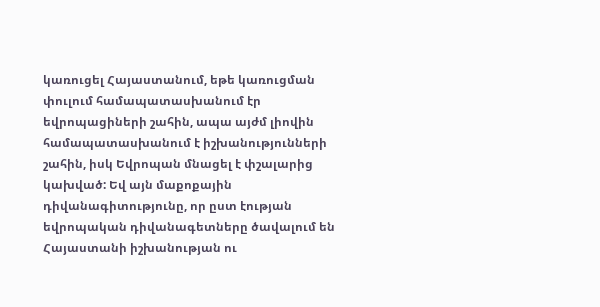կառուցել Հայաստանում, եթե կառուցման փուլում համապատասխանում էր եվրոպացիների շահին, ապա այժմ լիովին համապատասխանում է իշխանությունների շահին, իսկ Եվրոպան մնացել է փշալարից կախված: Եվ այն մաքոքային դիվանագիտությունը, որ ըստ էության եվրոպական դիվանագետները ծավալում են Հայաստանի իշխանության ու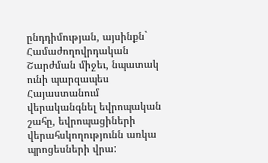ընդդիմության, այսինքն` Համաժողովրդական Շարժման միջեւ, նպատակ ունի պարզապես Հայաստանում վերականգնել եվրոպական շահը, եվրոպացիների վերահսկողությունն առկա պրոցեսների վրա: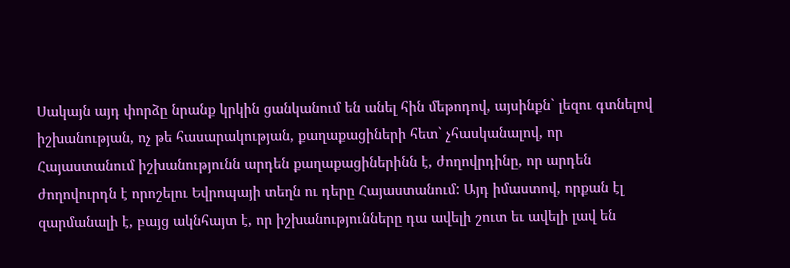Սակայն այդ փորձը նրանք կրկին ցանկանում են անել հին մեթոդով, այսինքն` լեզու գտնելով իշխանության, ոչ թե հասարակության, քաղաքացիների հետ` չհասկանալով, որ Հայաստանում իշխանությունն արդեն քաղաքացիներինն է, ժողովրդինը, որ արդեն ժողովուրդն է որոշելու Եվրոպայի տեղն ու դերը Հայաստանում: Այդ իմաստով, որքան էլ զարմանալի է, բայց ակնհայտ է, որ իշխանությունները դա ավելի շուտ եւ ավելի լավ են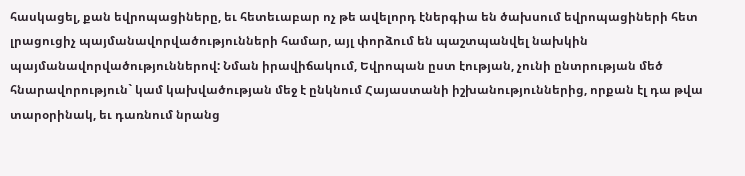հասկացել, քան եվրոպացիները, եւ հետեւաբար ոչ թե ավելորդ էներգիա են ծախսում եվրոպացիների հետ լրացուցիչ պայմանավորվածությունների համար, այլ փորձում են պաշտպանվել նախկին պայմանավորվածություններով: Նման իրավիճակում, Եվրոպան ըստ էության, չունի ընտրության մեծ հնարավորություն` կամ կախվածության մեջ է ընկնում Հայաստանի իշխանություններից, որքան էլ դա թվա տարօրինակ, եւ դառնում նրանց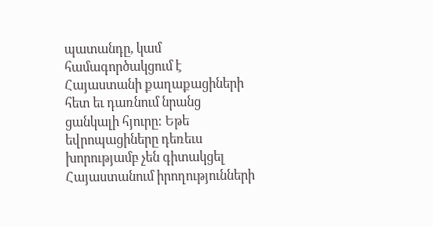պատանդը, կամ համագործակցում է Հայաստանի քաղաքացիների հետ եւ դառնում նրանց ցանկալի հյուրը: Եթե եվրոպացիները դեռեւս խորությամբ չեն գիտակցել Հայաստանում իրողությունների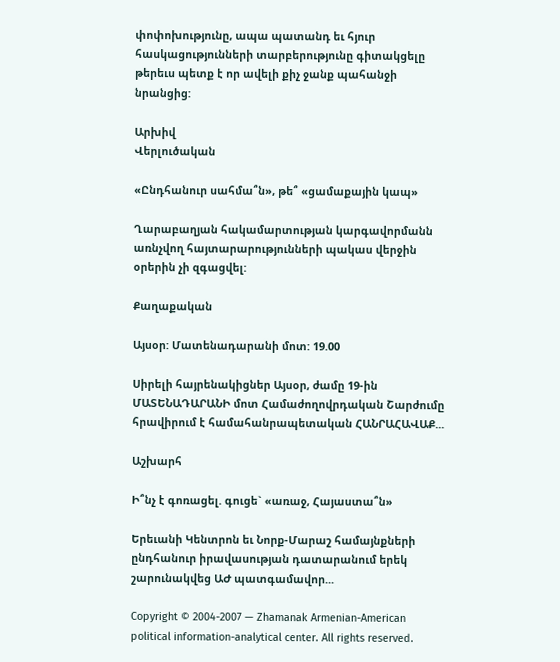փոփոխությունը, ապա պատանդ եւ հյուր հասկացությունների տարբերությունը գիտակցելը թերեւս պետք է որ ավելի քիչ ջանք պահանջի նրանցից:

Արխիվ
Վերլուծական

«Ընդհանուր սահմա՞ն», թե՞ «ցամաքային կապ»

Ղարաբաղյան հակամարտության կարգավորմանն առնչվող հայտարարությունների պակաս վերջին օրերին չի զգացվել:

Քաղաքական

Այսօր: Մատենադարանի մոտ: 19.00

Սիրելի հայրենակիցներ Այսօր, ժամը 19-ին ՄԱՏԵՆԱԴԱՐԱՆԻ մոտ Համաժողովրդական Շարժումը հրավիրում է համահանրապետական ՀԱՆՐԱՀԱՎԱՔ...

Աշխարհ

Ի՞նչ է գոռացել. գուցե` «առաջ, Հայաստա՞ն»

Երեւանի Կենտրոն եւ Նորք-Մարաշ համայնքների ընդհանուր իրավասության դատարանում երեկ շարունակվեց ԱԺ պատգամավոր...

Copyright © 2004-2007 — Zhamanak Armenian-American political information-analytical center. All rights reserved.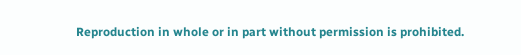Reproduction in whole or in part without permission is prohibited.